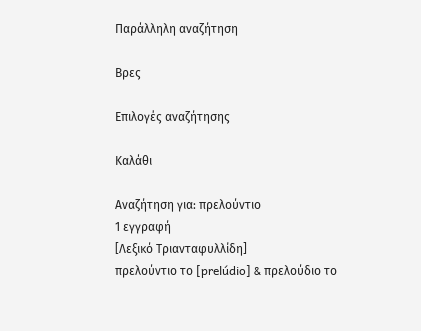Παράλληλη αναζήτηση

Βρες

Επιλογές αναζήτησης

Καλάθι

Αναζήτηση για: πρελούντιο
1 εγγραφή
[Λεξικό Τριανταφυλλίδη]
πρελούντιο το [prelúdio] & πρελούδιο το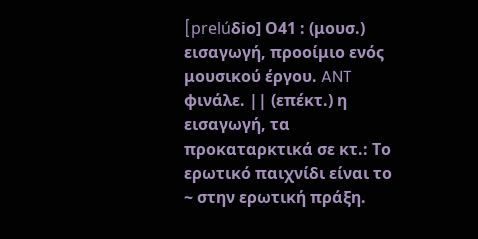[prelúδio] Ο41 : (μουσ.) εισαγωγή, προοίμιο ενός μουσικού έργου. ANT φινάλε. || (επέκτ.) η εισαγωγή, τα προκαταρκτικά σε κτ.: Tο ερωτικό παιχνίδι είναι το ~ στην ερωτική πράξη.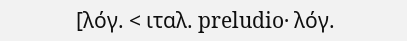[λόγ. < ιταλ. preludio· λόγ.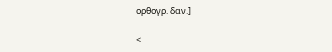ορθογρ. δαν.]

<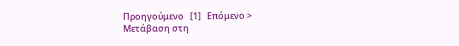Προηγούμενο   [1]   Επόμενο >
Μετάβαση στη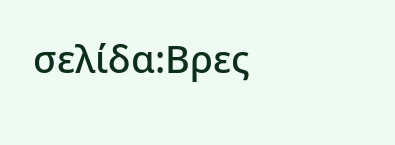σελίδα:Βρες